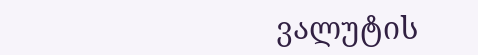ვალუტის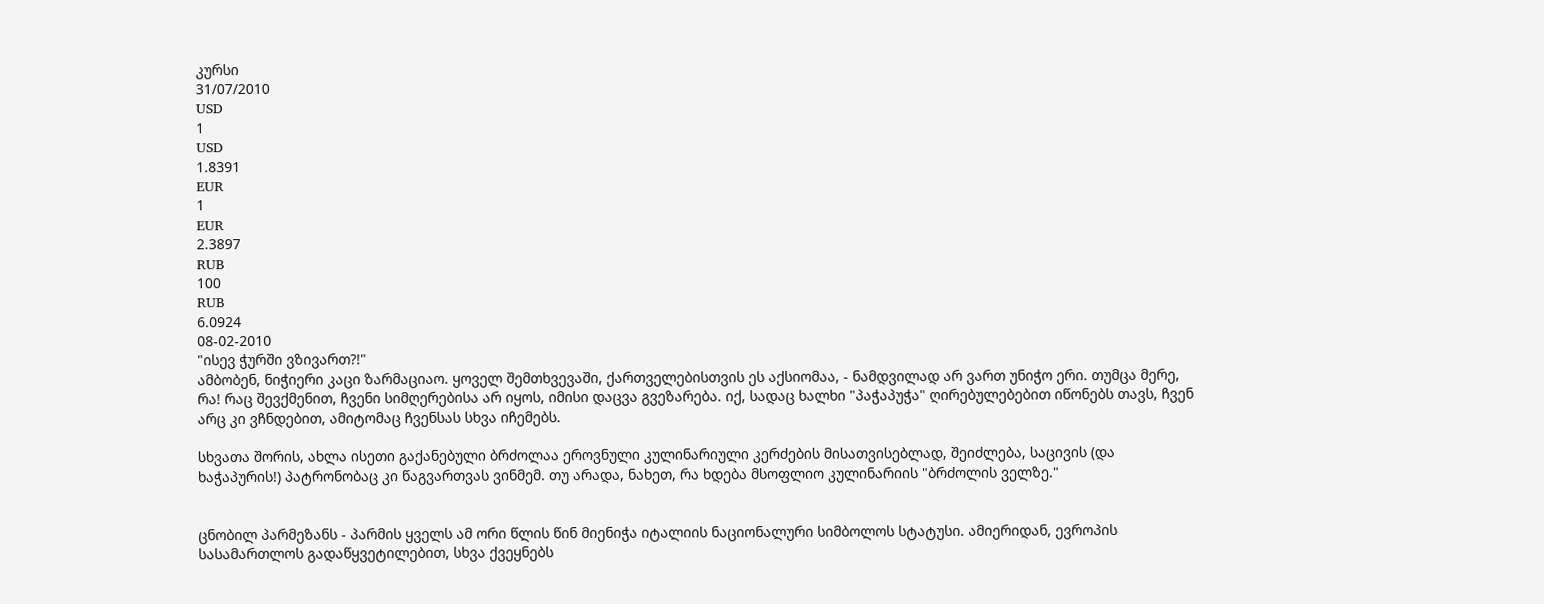კურსი
31/07/2010
USD
1
USD
1.8391
EUR
1
EUR
2.3897
RUB
100
RUB
6.0924
08-02-2010
"ისევ ჭურში ვზივართ?!"
ამბობენ, ნიჭიერი კაცი ზარმაციაო. ყოველ შემთხვევაში, ქართველებისთვის ეს აქსიომაა, - ნამდვილად არ ვართ უნიჭო ერი. თუმცა მერე, რა! რაც შევქმენით, ჩვენი სიმღერებისა არ იყოს, იმისი დაცვა გვეზარება. იქ, სადაც ხალხი "პაჭაპუჭა" ღირებულებებით იწონებს თავს, ჩვენ არც კი ვჩნდებით, ამიტომაც ჩვენსას სხვა იჩემებს.

სხვათა შორის, ახლა ისეთი გაქანებული ბრძოლაა ეროვნული კულინარიული კერძების მისათვისებლად, შეიძლება, საცივის (და ხაჭაპურის!) პატრონობაც კი წაგვართვას ვინმემ. თუ არადა, ნახეთ, რა ხდება მსოფლიო კულინარიის "ბრძოლის ველზე."


ცნობილ პარმეზანს - პარმის ყველს ამ ორი წლის წინ მიენიჭა იტალიის ნაციონალური სიმბოლოს სტატუსი. ამიერიდან, ევროპის სასამართლოს გადაწყვეტილებით, სხვა ქვეყნებს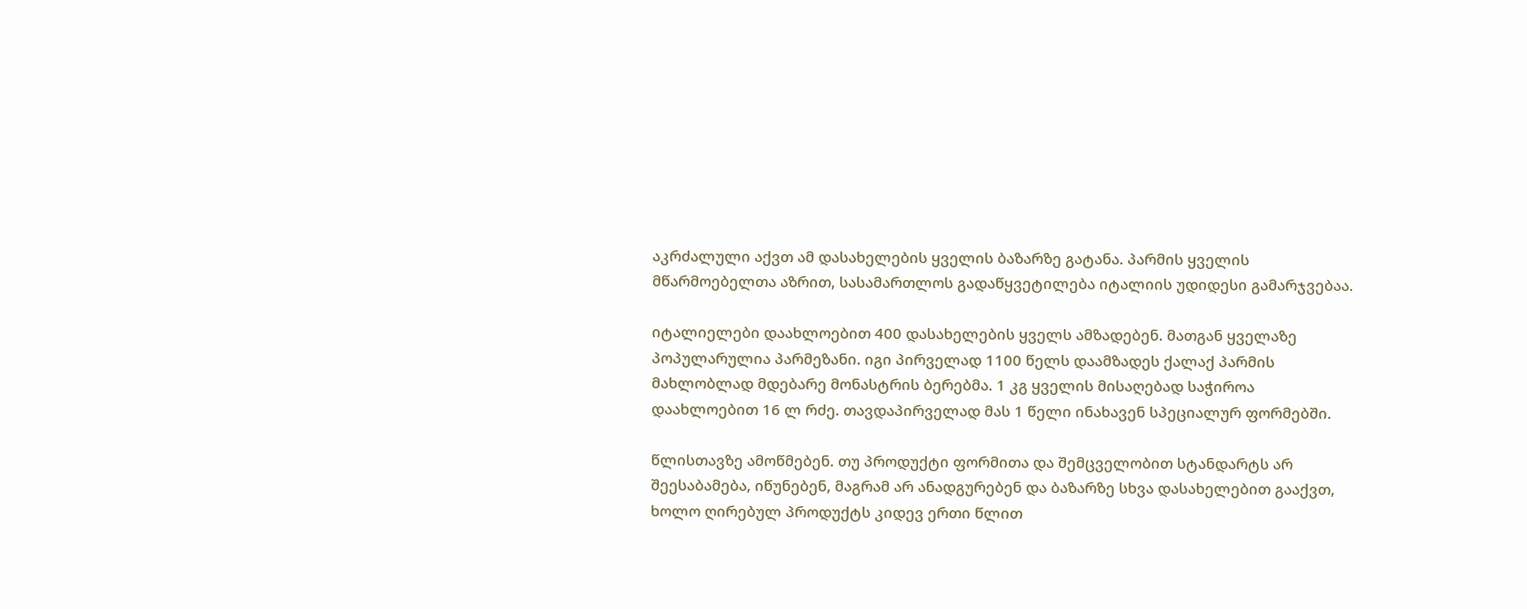აკრძალული აქვთ ამ დასახელების ყველის ბაზარზე გატანა. პარმის ყველის მწარმოებელთა აზრით, სასამართლოს გადაწყვეტილება იტალიის უდიდესი გამარჯვებაა.

იტალიელები დაახლოებით 400 დასახელების ყველს ამზადებენ. მათგან ყველაზე პოპულარულია პარმეზანი. იგი პირველად 1100 წელს დაამზადეს ქალაქ პარმის მახლობლად მდებარე მონასტრის ბერებმა. 1 კგ ყველის მისაღებად საჭიროა დაახლოებით 16 ლ რძე. თავდაპირველად მას 1 წელი ინახავენ სპეციალურ ფორმებში.

წლისთავზე ამოწმებენ. თუ პროდუქტი ფორმითა და შემცველობით სტანდარტს არ შეესაბამება, იწუნებენ, მაგრამ არ ანადგურებენ და ბაზარზე სხვა დასახელებით გააქვთ, ხოლო ღირებულ პროდუქტს კიდევ ერთი წლით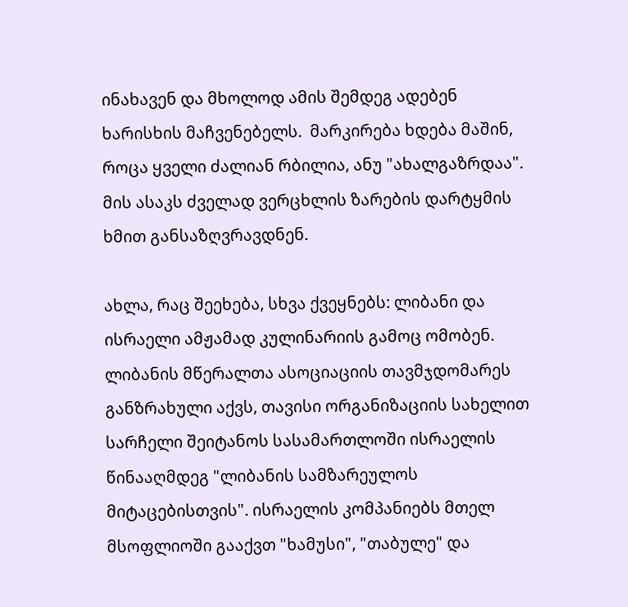ინახავენ და მხოლოდ ამის შემდეგ ადებენ ხარისხის მაჩვენებელს.  მარკირება ხდება მაშინ, როცა ყველი ძალიან რბილია, ანუ "ახალგაზრდაა". მის ასაკს ძველად ვერცხლის ზარების დარტყმის ხმით განსაზღვრავდნენ.

ახლა, რაც შეეხება, სხვა ქვეყნებს: ლიბანი და ისრაელი ამჟამად კულინარიის გამოც ომობენ. ლიბანის მწერალთა ასოციაციის თავმჯდომარეს   განზრახული აქვს, თავისი ორგანიზაციის სახელით სარჩელი შეიტანოს სასამართლოში ისრაელის წინააღმდეგ "ლიბანის სამზარეულოს მიტაცებისთვის". ისრაელის კომპანიებს მთელ მსოფლიოში გააქვთ "ხამუსი", "თაბულე" და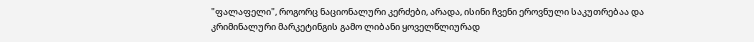"ფალაფელი", როგორც ნაციონალური კერძები, არადა, ისინი ჩვენი ეროვნული საკუთრებაა და კრიმინალური მარკეტინგის გამო ლიბანი ყოველწლიურად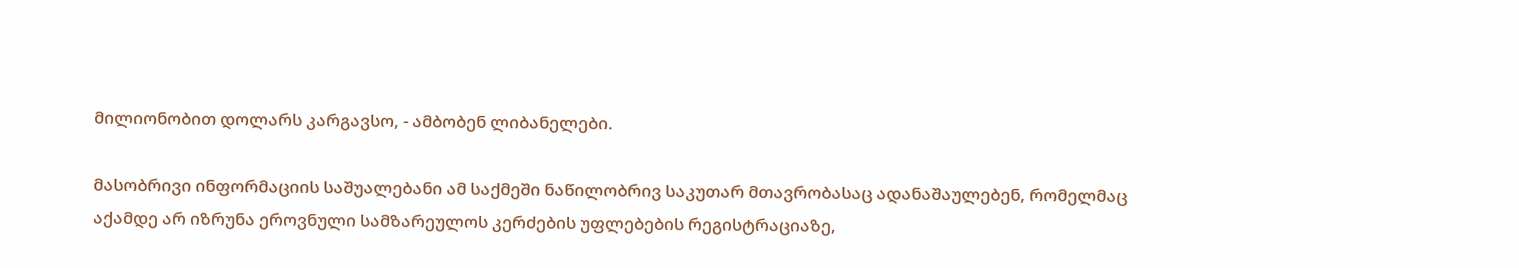მილიონობით დოლარს კარგავსო, - ამბობენ ლიბანელები.

მასობრივი ინფორმაციის საშუალებანი ამ საქმეში ნაწილობრივ საკუთარ მთავრობასაც ადანაშაულებენ, რომელმაც აქამდე არ იზრუნა ეროვნული სამზარეულოს კერძების უფლებების რეგისტრაციაზე,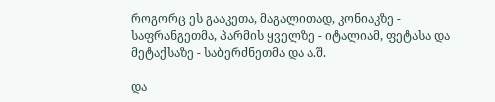როგორც ეს გააკეთა, მაგალითად, კონიაკზე - საფრანგეთმა, პარმის ყველზე - იტალიამ, ფეტასა და მეტაქსაზე - საბერძნეთმა და ა.შ.

და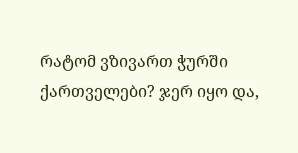რატომ ვზივართ ჭურში ქართველები? ჯერ იყო და,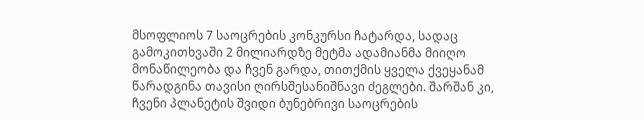მსოფლიოს 7 საოცრების კონკურსი ჩატარდა, სადაც გამოკითხვაში 2 მილიარდზე მეტმა ადამიანმა მიიღო მონაწილეობა და ჩვენ გარდა, თითქმის ყველა ქვეყანამ წარადგინა თავისი ღირსშესანიშნავი ძეგლები. შარშან კი, ჩვენი პლანეტის შვიდი ბუნებრივი საოცრების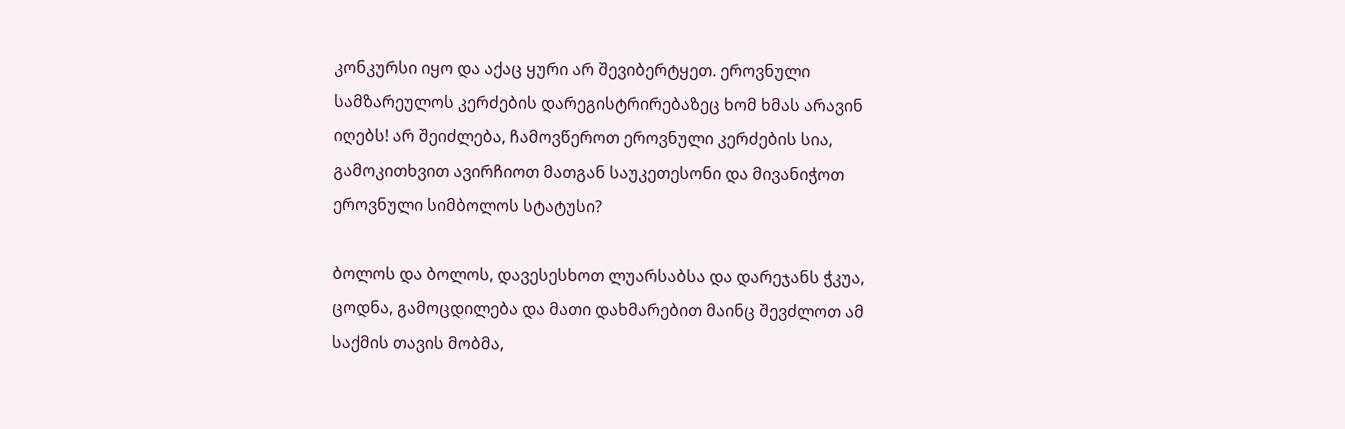კონკურსი იყო და აქაც ყური არ შევიბერტყეთ. ეროვნული სამზარეულოს კერძების დარეგისტრირებაზეც ხომ ხმას არავინ იღებს! არ შეიძლება, ჩამოვწეროთ ეროვნული კერძების სია, გამოკითხვით ავირჩიოთ მათგან საუკეთესონი და მივანიჭოთ ეროვნული სიმბოლოს სტატუსი?

ბოლოს და ბოლოს, დავესესხოთ ლუარსაბსა და დარეჯანს ჭკუა, ცოდნა, გამოცდილება და მათი დახმარებით მაინც შევძლოთ ამ საქმის თავის მობმა,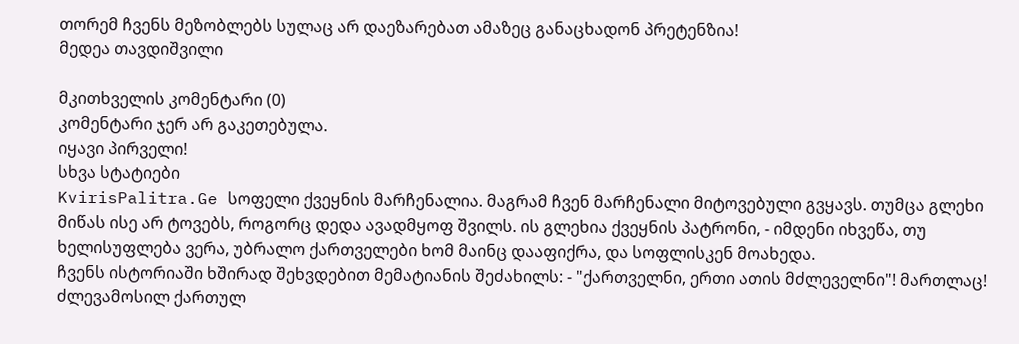თორემ ჩვენს მეზობლებს სულაც არ დაეზარებათ ამაზეც განაცხადონ პრეტენზია!
მედეა თავდიშვილი

მკითხველის კომენტარი (0)
კომენტარი ჯერ არ გაკეთებულა.
იყავი პირველი!
სხვა სტატიები
KvirisPalitra.Ge სოფელი ქვეყნის მარჩენალია. მაგრამ ჩვენ მარჩენალი მიტოვებული გვყავს. თუმცა გლეხი მიწას ისე არ ტოვებს, როგორც დედა ავადმყოფ შვილს. ის გლეხია ქვეყნის პატრონი, - იმდენი იხვეწა, თუ ხელისუფლება ვერა, უბრალო ქართველები ხომ მაინც დააფიქრა, და სოფლისკენ მოახედა.
ჩვენს ისტორიაში ხშირად შეხვდებით მემატიანის შეძახილს: - "ქართველნი, ერთი ათის მძლეველნი"! მართლაც! ძლევამოსილ ქართულ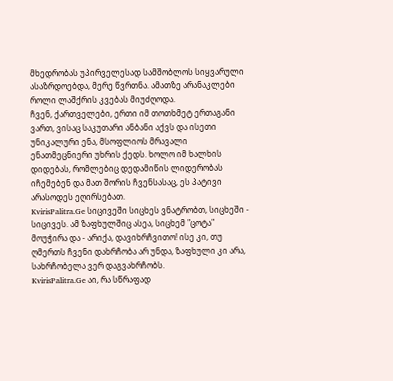მხედრობას უპირველესად სამშობლოს სიყვარული ასაზრდოებდა, მერე წვრთნა. ამათზე არანაკლები როლი ლაშქრის კვებას მიუძღოდა.
ჩვენ, ქართველები, ერთი იმ თოთხმეტ ერთაგანი ვართ, ვისაც საკუთარი ანბანი აქვს და ისეთი უნიკალური ენა, მსოფლიოს მრავალი ენათმეცნიერი უხრის ქედს. ხოლო იმ ხალხის დიდებას, რომლებიც დედამიწის ლიდერობას იჩემებენ და მათ შორის ჩვენსასაც, ეს პატივი არასოდეს ეღირსებათ.
KvirisPalitra.Ge სიცივეში სიცხეს ვნატრობთ, სიცხეში - სიცივეს. ამ ზაფხულშიც ასეა, სიცხემ "ცოტა" მოუჭირა და - არიქა, დავიხრჩვითო! ისე კი, თუ ღმერთს ჩვენი დახრჩობა არ უნდა, ზაფხული კი არა, სახრჩობელა ვერ დაგვახრჩობს.
KvirisPalitra.Ge აი, რა სწრაფად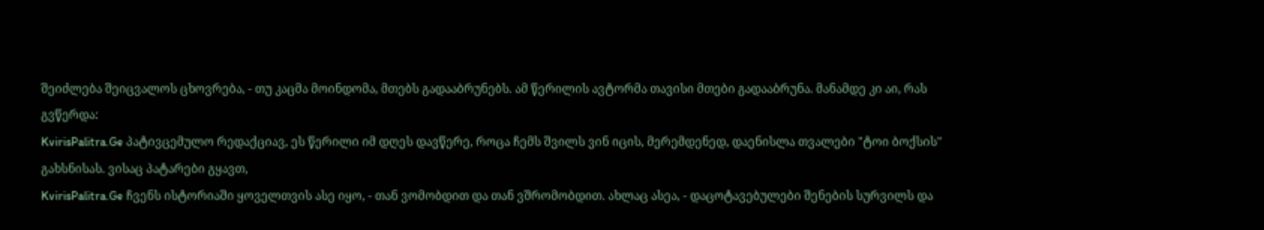შეიძლება შეიცვალოს ცხოვრება, - თუ კაცმა მოინდომა, მთებს გადააბრუნებს. ამ წერილის ავტორმა თავისი მთები გადააბრუნა. მანამდე კი აი, რას გვწერდა:
KvirisPalitra.Ge პატივცემულო რედაქციავ, ეს წერილი იმ დღეს დავწერე, როცა ჩემს შვილს ვინ იცის, მერემდენედ, დაენისლა თვალები "ტოი ბოქსის" გახსნისას. ვისაც პატარები გყავთ,
KvirisPalitra.Ge ჩვენს ისტორიაში ყოველთვის ასე იყო, - თან ვომობდით და თან ვშრომობდით. ახლაც ასეა, - დაცოტავებულები შენების სურვილს და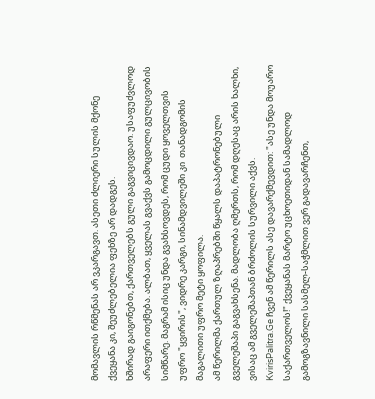მომავლის რწმენას არ ვკარგავთ. ასეთი ძლიერი სულის მქონე ქვეყანა კი, შეუძლებელია ფეხზე არ დადგეს.
ხშირად გაიგონებთ, ქართველებს გული გაგვიცივდაო. უსაფუძვლოდ არაფერი ითქმება. ალბათ, ყველას გვაქვს გამოცდილი გულცივობის სიმწარე. მაგრამ ისიც უნდა გვახსოვდეს, რომ ცუდი ყოველთვის უფრო "ყვირის", ვიდრე კარგი, სინამდვილეში კი  თანადგომის მაგალითი უფრო მეტი ყოფილა.
ამ წერილმა ქართულ ზღაპრებში წყალს დაპატრონებული გველეშაპი გაგვახსენა. მადლობა ღმერთს, რომ დღესაც არის ხალხი, ვისაც ამ გველეშაპთან ბრძოლის სურვილი აქვს.
KvirisPalitra.Ge ჩვენ ამ წერილს ასე დავარქმევდით: "ასე უნდა მოუარო საქართველოს!" ქვეყანას მარტო უცხოეთიდან სამადლოდ გამოგზავნილი სასმელ-საჭმლით ვერ გადავარჩენთ,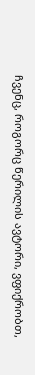ჩვენც, როგორც წერილის ავტორი, ვფიქრობთ,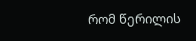რომ წერილის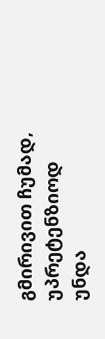გმირივით ჩუმად, უპრეტენზიოდ უნდა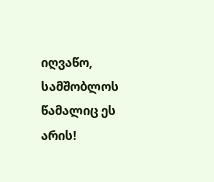იღვაწო, სამშობლოს წამალიც ეს არის!